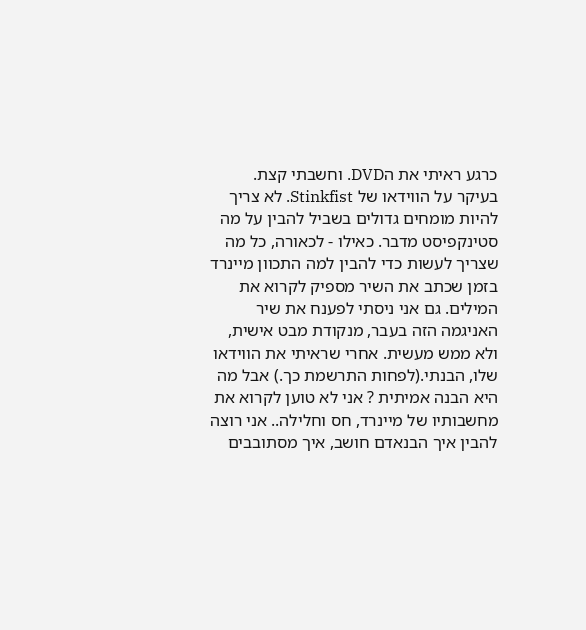כרגע ראיתי את הDVD. וחשבתי קצת.
בעיקר על הווידאו של Stinkfist. לא צריך להיות מומחים גדולים בשביל להבין על מה סטינקפיסט מדבר. כאילו - לכאורה, כל מה שצריך לעשות כדי להבין למה התכוון מיינרד בזמן שכתב את השיר מספיק לקרוא את המילים. גם אני ניסתי לפענח את שיר האניגמה הזה בעבר, מנקודת מבט אישית, ולא ממש מעשית. אחרי שראיתי את הווידאו שלו, הבנתי.(לפחות התרשמת כך.) אבל מה היא הבנה אמיתית ? אני לא טוען לקרוא את מחשבותיו של מיינרד, חס וחלילה.. אני רוצה להבין איך הבנאדם חושב, איך מסתובבים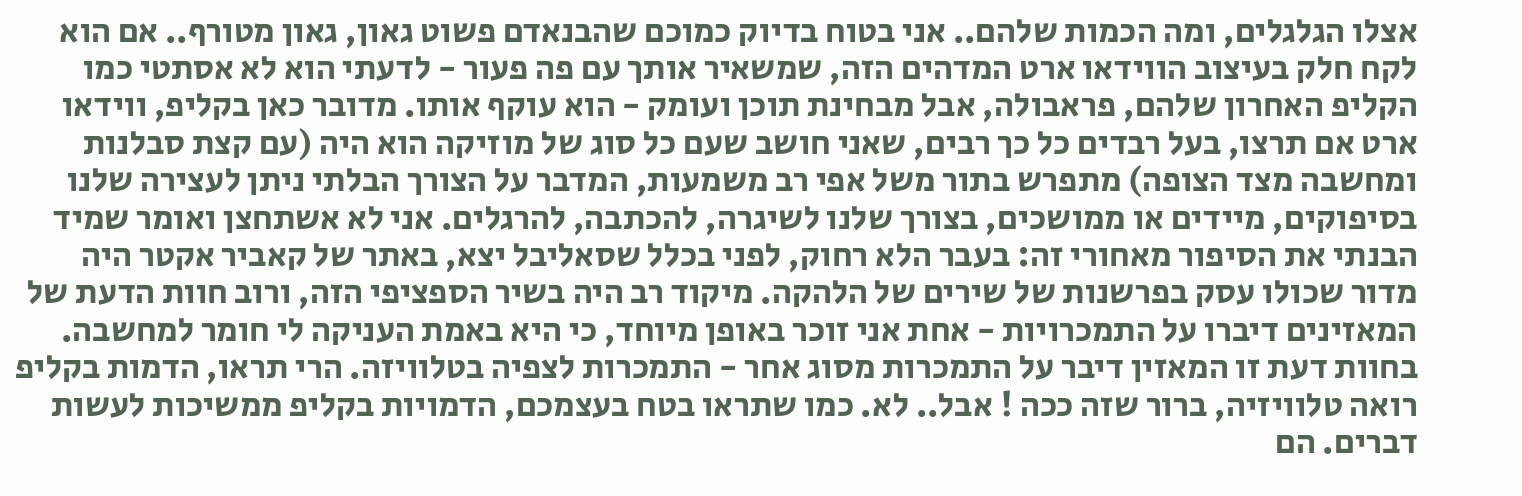אצלו הגלגלים, ומה הכמות שלהם.. אני בטוח בדיוק כמוכם שהבנאדם פשוט גאון, גאון מטורף.. אם הוא לקח חלק בעיצוב הווידאו ארט המדהים הזה, שמשאיר אותך עם פה פעור - לדעתי הוא לא אסתטי כמו הקליפ האחרון שלהם, פראבולה, אבל מבחינת תוכן ועומק - הוא עוקף אותו. מדובר כאן בקליפ, ווידאו ארט אם תרצו, בעל רבדים כל כך רבים, שאני חושב שעם כל סוג של מוזיקה הוא היה (עם קצת סבלנות ומחשבה מצד הצופה) מתפרש בתור משל אפי רב משמעות, המדבר על הצורך הבלתי ניתן לעצירה שלנו בסיפוקים, מיידים או ממושכים, בצורך שלנו לשיגרה, להכתבה, להרגלים. אני לא אשתחצן ואומר שמיד הבנתי את הסיפור מאחורי זה: בעבר הלא רחוק, לפני בכלל שסאליבל יצא, באתר של קאביר אקטר היה מדור שכולו עסק בפרשנות של שירים של הלהקה. מיקוד רב היה בשיר הספציפי הזה, ורוב חוות הדעת של המאזינים דיברו על התמכרויות - אחת אני זוכר באופן מיוחד, כי היא באמת העניקה לי חומר למחשבה. בחוות דעת זו המאזין דיבר על התמכרות מסוג אחר - התמכרות לצפיה בטלוויזה. הרי תראו, הדמות בקליפ רואה טלוויזיה, ברור שזה ככה ! אבל.. לא. כמו שתראו בטח בעצמכם, הדמויות בקליפ ממשיכות לעשות דברים. הם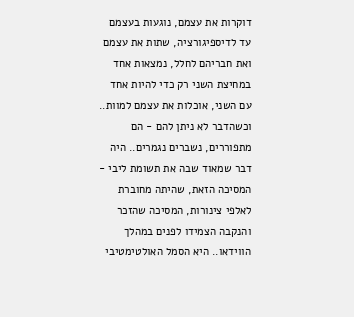דוקרות את עצמם, נוגעות בעצמם עד לדיספיגורציה, שתות את עצמם ואת חבריהם לחלל, נמצאות אחד במחיצת השני רק כדי להיות אחד עם השני, אוכלות את עצמם למוות.. וכשהדבר לא ניתן להם - הם מתפוררים, נשברים נגמרים.. היה דבר שמאוד שבה את תשומת ליבי - המסיכה הזאת, שהיתה מחוברת לאלפי צינורות, המסיכה שהזכר והנקבה הצמידו לפנים במהלך הווידאו.. היא הסמל האולטימטיבי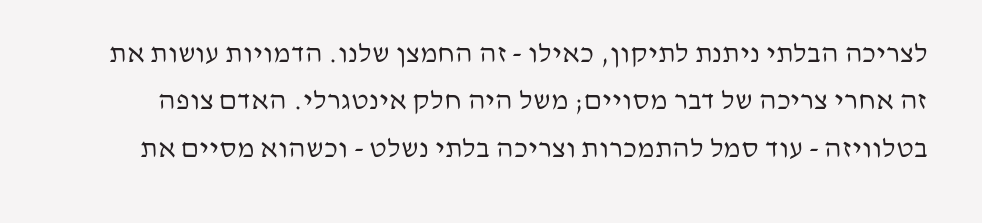לצריכה הבלתי ניתנת לתיקון, כאילו - זה החמצן שלנו. הדמויות עושות את זה אחרי צריכה של דבר מסויים; משל היה חלק אינטגרלי. האדם צופה בטלוויזה - עוד סמל להתמכרות וצריכה בלתי נשלט - וכשהוא מסיים את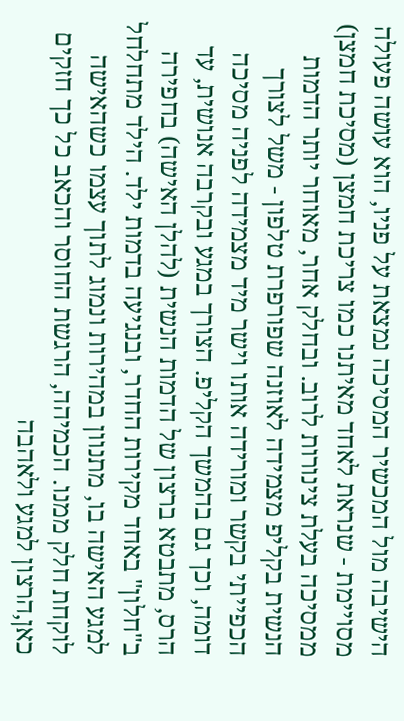הישיבה מול המכשיר המסיכה נמצאת על פניו, הוא עושה פעולה מסויימת - שנראת לאחד מאיתנו כמו צריכת חמצן (מסיכת חמצן) ממסיכה בעלת צינורות לרוב. ובחלק אחר, מאוחר יותר הדמות הנשית בקליפ מצמידה לאוזנה שפורפרת טלפון - משל לצורך הכפייתי בקשר ומורידה אותו וישר מיד מצמידה לפניה מסיכה דומה, וכך גם בהמשך הקליפ. הצורך במגע ובקרבה אנושית, עד הרס, מתבטא ברצון של הדמות הנשית (להלן האישה) בחפירה ב"חלון" באחד מקירות החדר, ובנגיעה בדמות ילד. הילד מתחלחל למגע האישה בו, מתנוון במהירות ונמוג לתוך עצמו כשהאישה לוקחת חלק ממנו. הכמיהה, הרגשת החוסר והכאב כל כך חזקים כאן,הרצון למגע ולאהבה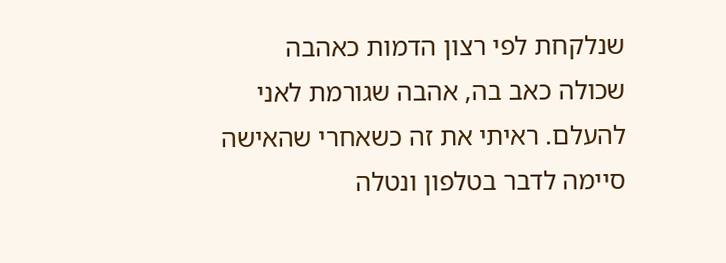שנלקחת לפי רצון הדמות כאהבה שכולה כאב בה, אהבה שגורמת לאני להעלם. ראיתי את זה כשאחרי שהאישה סיימה לדבר בטלפון ונטלה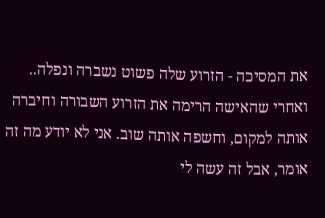את המסיכה - הזרוע שלה פשוט נשברה ונפלה.. ואחרי שהאישה הרימה את הזרוע השבורה וחיברה אותה למקום, וחשפה אותה שוב. אני לא יודע מה זה אומר, אבל זה עשה לי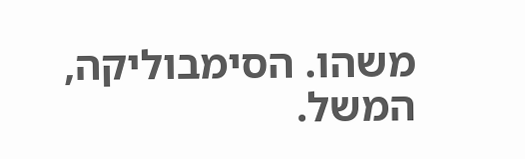משהו. הסימבוליקה, המשל.